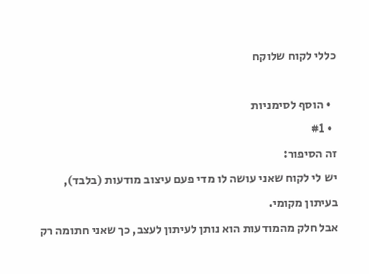כללי לקוח שלוקח

  • הוסף לסימניות
  • #1
זה הסיפור:
יש לי לקוח שאני עושה לו מדי פעם עיצוב מודעות (בלבד), בעיתון מקומי.
אבל חלק מהמודעות הוא נותן לעיתון לעצב, כך שאני חתומה רק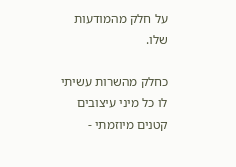על חלק מהמודעות שלו.

כחלק מהשרות עשיתי לו כל מיני עיצובים קטנים מיוזמתי -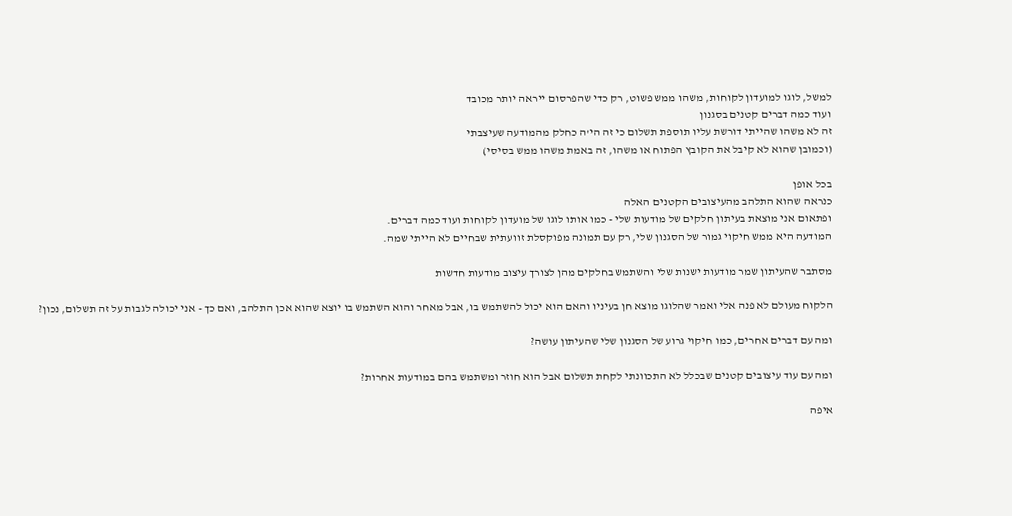למשל, לוגו למועדון לקוחות, משהו ממש פשוט, רק כדי שהפרסום ייראה יותר מכובד
ועוד כמה דברים קטנים בסגנון
זה לא משהו שהייתי דורשת עליו תוספת תשלום כי זה הי'ה כחלק מהמודעה שעיצבתי
(וכמובן שהוא לא קיבל את הקובץ הפתוח או משהו, זה באמת משהו ממש בסיסי)

בכל אופן
כנראה שהוא התלהב מהעיצובים הקטנים האלה
ופתאום אני מוצאת בעיתון חלקים של מודעות שלי - כמו אותו לוגו של מועדון לקוחות ועוד כמה דברים.
המודעה היא ממש חיקוי גמור של הסגנון שלי, רק עם תמונה מפוקסלת זוועתית שבחיים לא הייתי שמה.

מסתבר שהעיתון שמר מודעות ישנות שלי והשתמש בחלקים מהן לצורך עיצוב מודעות חדשות

הלקוח מעולם לא פנה אלי ואמר שהלוגו מוצא חן בעיניו והאם הוא יכול להשתמש בו, אבל מאחר והוא השתמש בו יוצא שהוא אכן התלהב, ואם כך - אני יכולה לגבות על זה תשלום, נכון?

ומה עם דברים אחרים, כמו חיקוי גרוע של הסגנון שלי שהעיתון עושה?

ומה עם עוד עיצובים קטנים שבכלל לא התכוונתי לקחת תשלום אבל הוא חוזר ומשתמש בהם במודעות אחרות?

איפה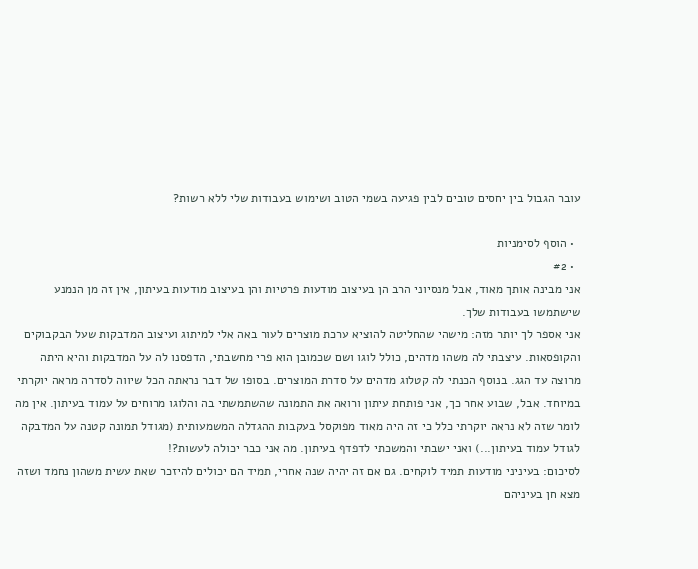עובר הגבול בין יחסים טובים לבין פגיעה בשמי הטוב ושימוש בעבודות שלי ללא רשות?

  • הוסף לסימניות
  • #2
אני מבינה אותך מאוד, אבל מנסיוני הרב הן בעיצוב מודעות פרטיות והן בעיצוב מודעות בעיתון, אין זה מן הנמנע שישתמשו בעבודות שלך.
אני אספר לך יותר מזה: מישהי שהחליטה להוציא ערכת מוצרים לעור באה אלי למיתוג ועיצוב המדבקות שעל הבקבוקים והקופסאות. עיצבתי לה משהו מדהים, כולל לוגו ושם שכמובן הוא פרי מחשבתי, הדפסנו לה על המדבקות והיא היתה מרוצה עד הגג. בנוסף הכנתי לה קטלוג מדהים על סדרת המוצרים. בסופו של דבר נראתה הכל שיווה לסדרה מראה יוקרתי במיוחד. אבל, שבוע אחר כך, אני פותחת עיתון ורואה את התמונה שהשתמשתי בה והלוגו מרוחים על עמוד בעיתון. אין מה לומר שזה לא נראה יוקרתי כלל כי זה היה מאוד מפוקסל בעקבות ההגדלה המשמעותית (מגודל תמונה קטנה על המדבקה לגודל עמוד בעיתון...) ואני ישבתי והמשכתי לדפדף בעיתון. מה אני כבר יכולה לעשות?!
לסיכום: בעיניני מודעות תמיד לוקחים. גם אם זה יהיה שנה אחרי, תמיד הם יכולים להיזכר שאת עשית משהון נחמד ושזה מצא חן בעיניהם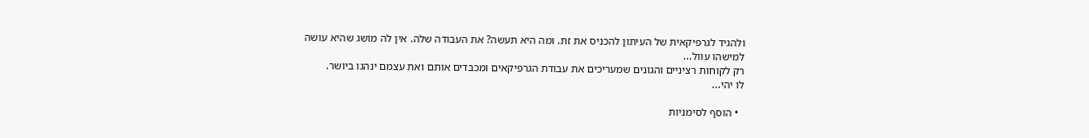ולהגיד לגרפיקאית של העיתון להכניס את זת. ומה היא תעשה? את העבודה שלה. אין לה מושג שהיא עושה למישהו עוול...
רק לקוחות רציניים והגונים שמעריכים את עבודת הגרפיקאים ומכבדים אותם ואת עצמם ינהגו ביושר.
לו יהי...

  • הוסף לסימניות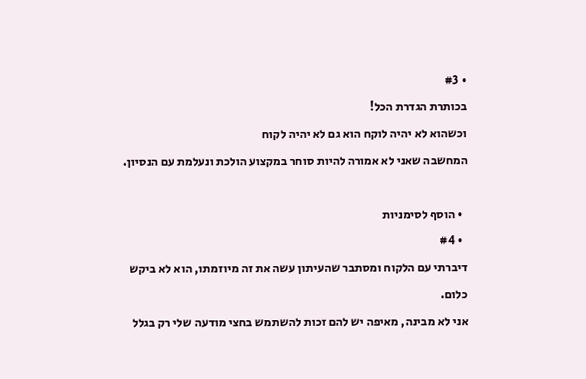• #3
בכותרת הגדרת הכל!
וכשהוא לא יהיה לוקח הוא גם לא יהיה לקוח
המחשבה שאני לא אמורה להיות סוחר במקצוע הולכת ונעלמת עם הנסיון.

  • הוסף לסימניות
  • #4
דיברתי עם הלקוח ומסתבר שהעיתון עשה את זה מיוזמתו, הוא לא ביקש כלום.
אני לא מבינה, מאיפה יש להם זכות להשתמש בחצי מודעה שלי רק בגלל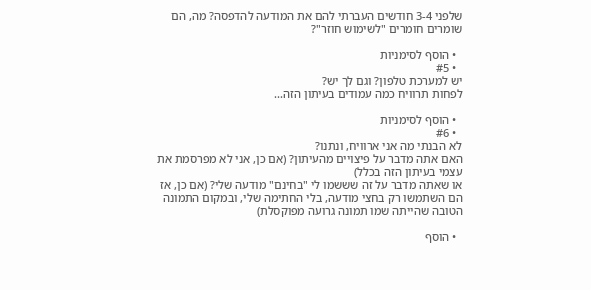שלפני 3-4 חודשים העברתי להם את המודעה להדפסה? מה, הם שומרים חומרים "לשימוש חוזר"?

  • הוסף לסימניות
  • #5
יש למערכת טלפון? וגם לך יש?
לפחות תרוויח כמה עמודים בעיתון הזה...

  • הוסף לסימניות
  • #6
לא הבנתי מה אני ארוויח, ונתנו?
האם אתה מדבר על פיצויים מהעיתון? (אם כן, אני לא מפרסמת את עצמי בעיתון הזה בכלל)
או שאתה מדבר על זה שששמו לי "בחינם" מודעה שלי? (אם כן, אז הם השתמשו רק בחצי מודעה, בלי החתימה שלי, ובמקום התמונה הטובה שהייתה שמו תמונה גרועה מפוקסלת)

  • הוסף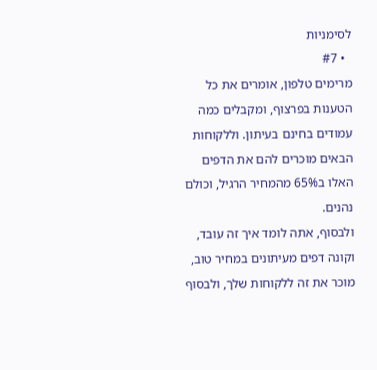לסימניות
  • #7
מרימים טלפון, אומרים את כל הטענות בפרצוף, ומקבלים כמה עמודים בחינם בעיתון. וללקוחות הבאים מוכרים להם את הדפים האלו ב65% מהמחיר הרגיל, וכולם נהנים.
ולבסוף, אתה לומד איך זה עובד, וקונה דפים מעיתונים במחיר טוב, מוכר את זה ללקוחות שלך, ולבסוף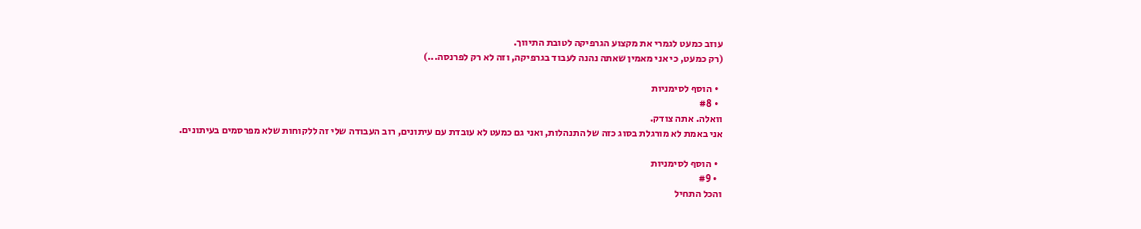עוזב כמעט לגמרי את מקצוע הגרפיקה לטובת התיווך.
(רק כמעט, כי אני מאמין שאתה נהנה לעבוד בגרפיקה, וזה לא רק לפרנסה...)

  • הוסף לסימניות
  • #8
וואלה. אתה צודק.
אני באמת לא מורגלת בסוג כזה של התנהלות, ואני גם כמעט לא עובדת עם עיתונים, רוב העבודה שלי זה ללקוחות שלא מפרסמים בעיתונים.

  • הוסף לסימניות
  • #9
והכל התחיל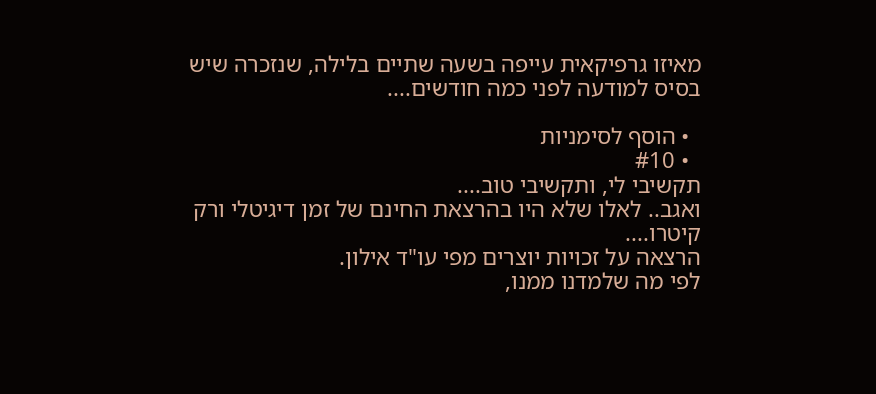מאיזו גרפיקאית עייפה בשעה שתיים בלילה, שנזכרה שיש בסיס למודעה לפני כמה חודשים....

  • הוסף לסימניות
  • #10
תקשיבי לי, ותקשיבי טוב....
ואגב.. לאלו שלא היו בהרצאת החינם של זמן דיגיטלי ורק קיטרו....
הרצאה על זכויות יוצרים מפי עו"ד אילון.
לפי מה שלמדנו ממנו,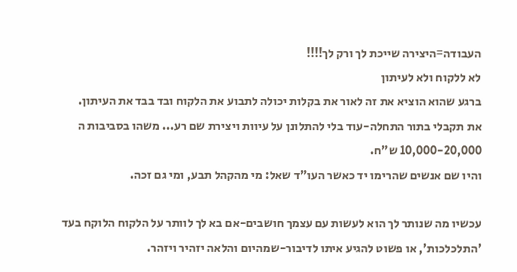העבודה=היצירה שייכת לך ורק לך!!!!
לא ללקוח ולא לעיתון
ברגע שהוא הוציא את זה לאור את בקלות יכולה לתבוע את הלקוח ובד בבד את העיתון.
את תקבלי בתור התחלה-עוד בלי להתלונן על עיוות ויצירת שם רע... משהו בסביבות ה 10,000-20,000 ש"ח.
והיו שם אנשים שהרימו יד כאשר העו"ד שאל: מי מהקהל תבע, ומי גם זכה.

עכשיו מה שנותר לך הוא לעשות עם עצמך חושבים-אם בא לך לוותר על הלקוח הלוקח בעד 'התלכלכות', או פשוט להגיע איתו לדיבור-שמהיום והלאה יזהיר ויזהר.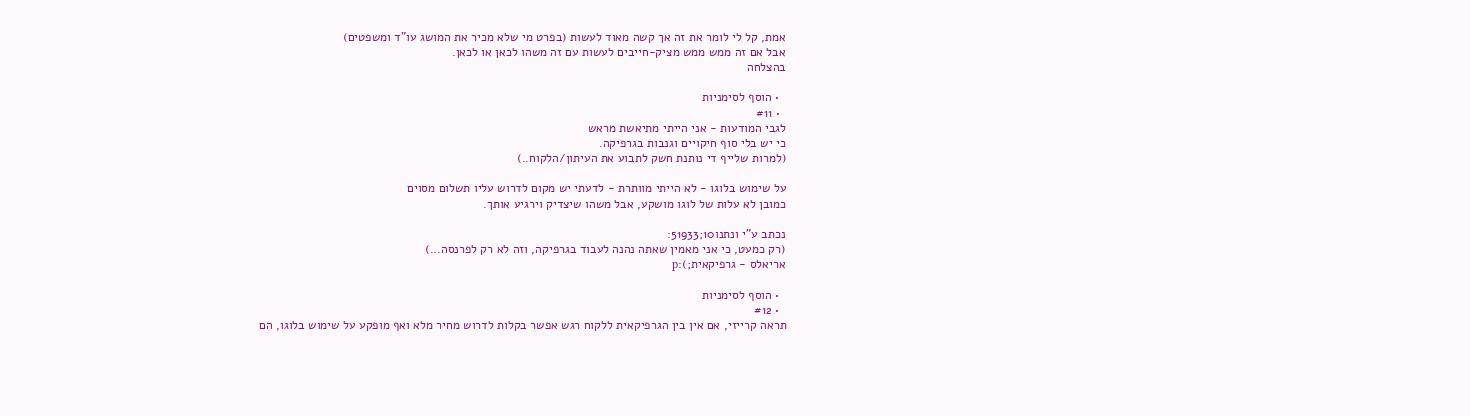אמת, קל לי לומר את זה אך קשה מאוד לעשות (בפרט מי שלא מכיר את המושג עו"ד ומשפטים)
אבל אם זה ממש ממש מציק-חייבים לעשות עם זה משהו לכאן או לכאן.
בהצלחה

  • הוסף לסימניות
  • #11
לגבי המודעות - אני הייתי מתיאשת מראש
כי יש בלי סוף חיקויים וגנבות בגרפיקה.
(למרות שלייף די נותנת חשק לתבוע את העיתון/הלקוח..)

על שימוש בלוגו - לא הייתי מוותרת - לדעתי יש מקום לדרוש עליו תשלום מסוים
כמובן לא עלות של לוגו מושקע, אבל משהו שיצדיק וירגיע אותך.

נכתב ע"י ונתנו10;51933:
(רק כמעט, כי אני מאמין שאתה נהנה לעבוד בגרפיקה, וזה לא רק לפרנסה...)
אריאלס - גרפיקאית;):p

  • הוסף לסימניות
  • #12
תראה קרייזי, אם אין בין הגרפיקאית ללקוח רגש אפשר בקלות לדרוש מחיר מלא ואף מופקע על שימוש בלוגו, הם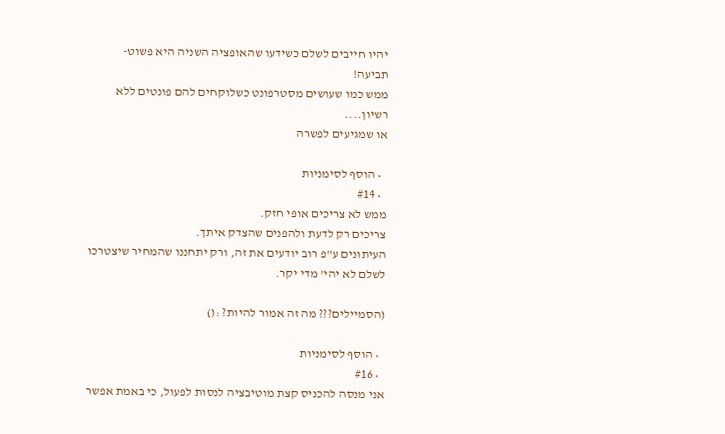יהיו חייבים לשלם כשידעו שהאופציה השניה היא פשוט-תביעה!
ממש כמו שעושים מסטרפונט כשלוקחים להם פונטים ללא רשיון....
או שמגיעים לפשרה

  • הוסף לסימניות
  • #14
ממש לא צריכים אופי חזק.
צריכים רק לדעת ולהפנים שהצדק איתך.
העיתונים ע"פ רוב יודעים את זה, ורק יתחננו שהמחיר שיצטרכו לשלם לא יהי' מדי יקר.

(הסמיילים??? מה זה אמור להיות? :()

  • הוסף לסימניות
  • #16
אני מנסה להכניס קצת מוטיבציה לנסות לפעול, כי באמת אפשר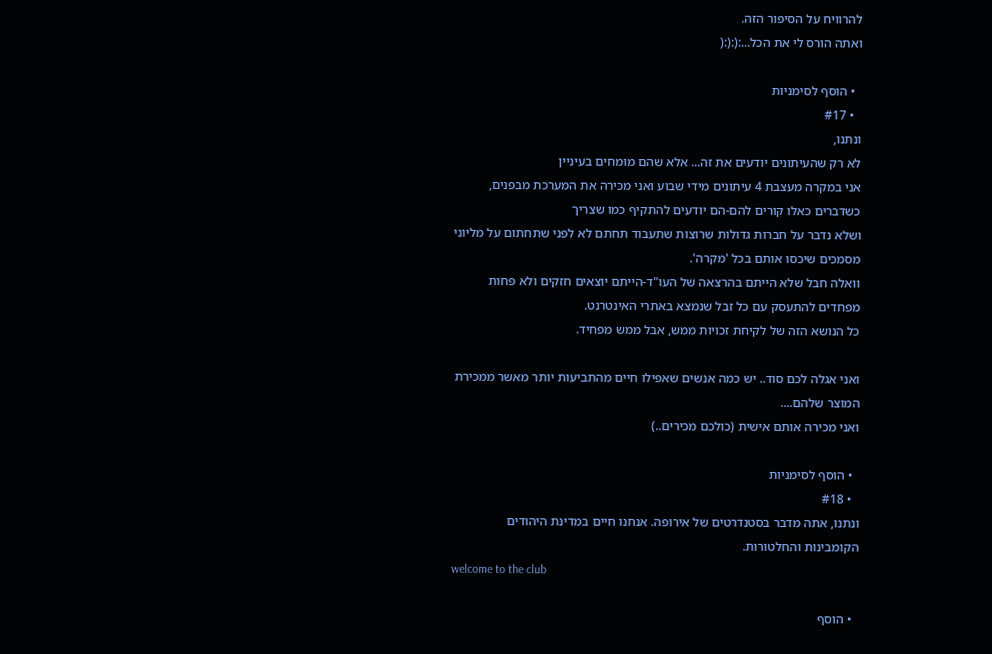להרוויח על הסיפור הזה.
ואתה הורס לי את הכל...:(:(:(

  • הוסף לסימניות
  • #17
ונתנו,
לא רק שהעיתונים יודעים את זה... אלא שהם מומחים בעיניין
אני במקרה מעצבת 4 עיתונים מידי שבוע ואני מכירה את המערכת מבפנים, כשדברים כאלו קורים להם-הם יודעים להתקיף כמו שצריך
ושלא נדבר על חברות גדולות שרוצות שתעבוד תחתם לא לפני שתחתום על מליוני מסמכים שיכסו אותם בכל 'מקרה'.
וואלה חבל שלא הייתם בהרצאה של העו"ד-הייתם יוצאים חזקים ולא פחות מפחדים להתעסק עם כל זבל שנמצא באתרי האינטרנט.
כל הנושא הזה של לקיחת זכויות ממש, אבל ממש מפחיד.

ואני אגלה לכם סוד.. יש כמה אנשים שאפילו חיים מהתביעות יותר מאשר ממכירת המוצר שלהם....
ואני מכירה אותם אישית (כולכם מכירים..)

  • הוסף לסימניות
  • #18
ונתנו, אתה מדבר בסטנדרטים של אירופה. אנחנו חיים במדינת היהודים הקומבינות והחלטורות.
welcome to the club

  • הוסף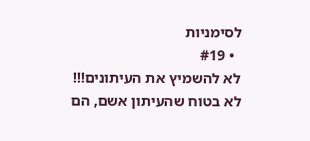לסימניות
  • #19
לא להשמיץ את העיתונים!!!
לא בטוח שהעיתון אשם, הם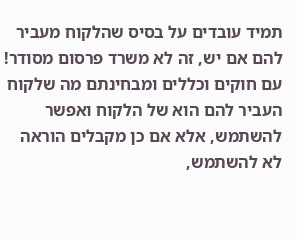תמיד עובדים על בסיס שהלקוח מעביר להם אם יש, זה לא משרד פרסום מסודר! עם חוקים וכללים ומבחינתם מה שלקוח העביר להם הוא של הלקוח ואפשר להשתמש, אלא אם כן מקבלים הוראה לא להשתמש,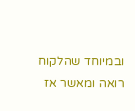ובמיוחד שהלקוח רואה ומאשר אז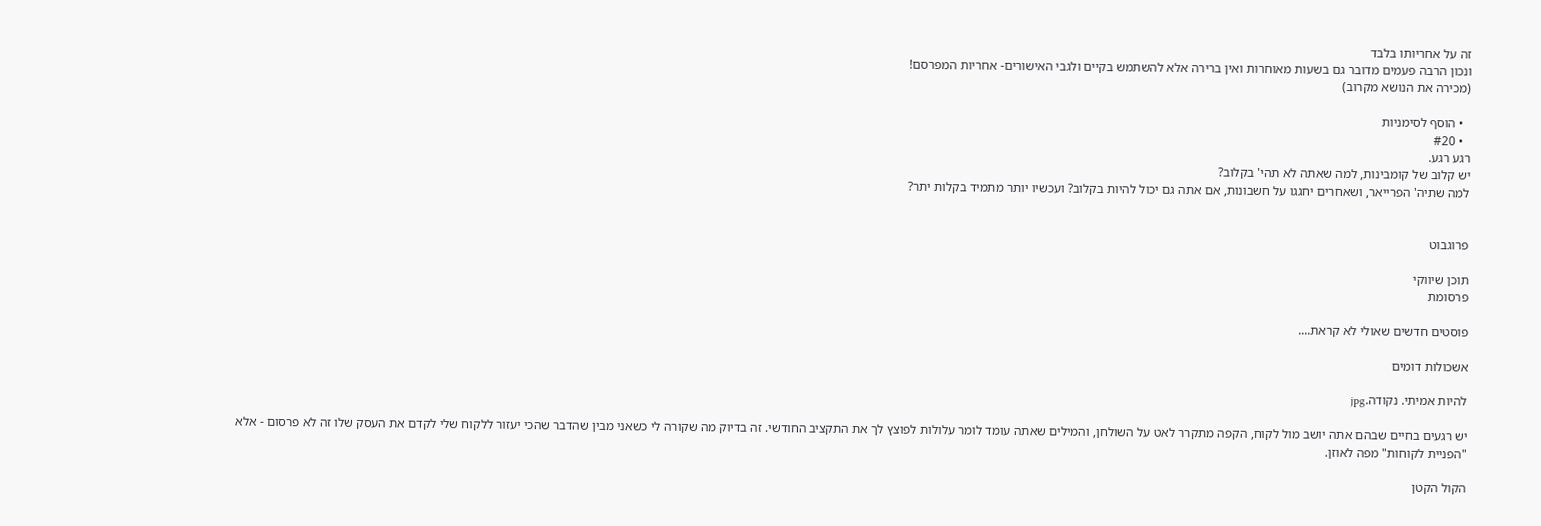זה על אחריותו בלבד
ונכון הרבה פעמים מדובר גם בשעות מאוחרות ואין ברירה אלא להשתמש בקיים ולגבי האישורים- אחריות המפרסם!
(מכירה את הנושא מקרוב)

  • הוסף לסימניות
  • #20
רגע רגע.
יש קלוב של קומבינות, למה שאתה לא תהי' בקלוב?
למה שתיה' הפרייאר, ושאחרים יחגגו על חשבונות, אם אתה גם יכול להיות בקלוב? ועכשיו יותר מתמיד בקלות יתר?


פרוגבוט

תוכן שיווקי
פרסומת

פוסטים חדשים שאולי לא קראת....

אשכולות דומים

להיות אמיתי. נקודה.jpg

יש רגעים בחיים שבהם אתה יושב מול לקוח, הקפה מתקרר לאט על השולחן, והמילים שאתה עומד לומר עלולות לפוצץ לך את התקציב החודשי. זה בדיוק מה שקורה לי כשאני מבין שהדבר שהכי יעזור ללקוח שלי לקדם את העסק שלו זה לא פרסום - אלא "הפניית לקוחות" מפה לאוזן.

הקול הקטן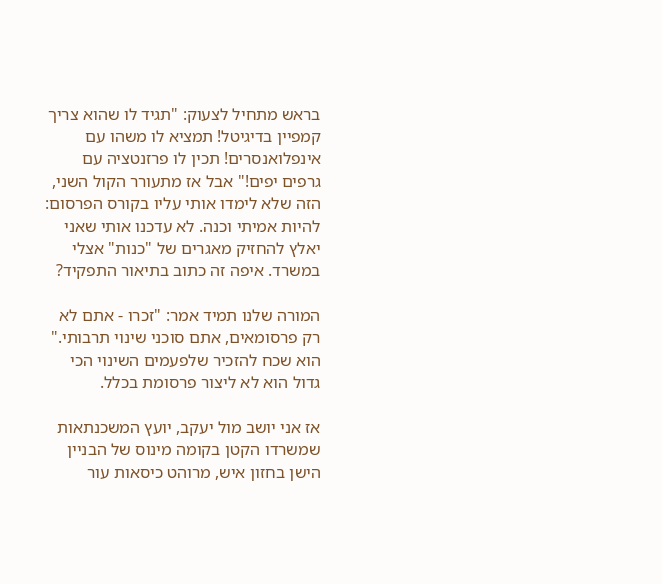בראש מתחיל לצעוק: "תגיד לו שהוא צריך קמפיין בדיגיטל! תמציא לו משהו עם אינפלואנסרים! תכין לו פרזנטציה עם גרפים יפים!" אבל אז מתעורר הקול השני, הזה שלא לימדו אותי עליו בקורס הפרסום: להיות אמיתי וכנה. לא עדכנו אותי שאני יאלץ להחזיק מאגרים של "כנות" אצלי במשרד. איפה זה כתוב בתיאור התפקיד?

המורה שלנו תמיד אמר: "זכרו - אתם לא רק פרסומאים, אתם סוכני שינוי תרבותי." הוא שכח להזכיר שלפעמים השינוי הכי גדול הוא לא ליצור פרסומת בכלל.

אז אני יושב מול יעקב, יועץ המשכנתאות שמשרדו הקטן בקומה מינוס של הבניין הישן בחזון איש, מרוהט כיסאות עור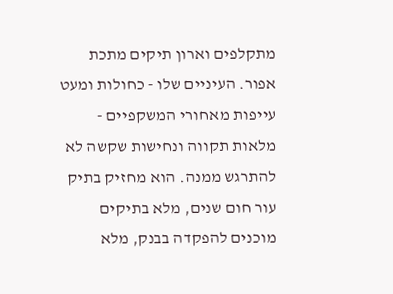מתקלפים וארון תיקים מתכת אפור. העיניים שלו - כחולות ומעט עייפות מאחורי המשקפיים - מלאות תקווה ונחישות שקשה לא להתרגש ממנה. הוא מחזיק בתיק עור חום שנים, מלא בתיקים מוכנים להפקדה בבנק, מלא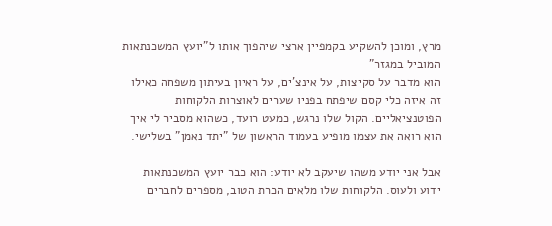מרץ, ומוכן להשקיע בקמפיין ארצי שיהפוך אותו ל"יועץ המשכנתאות המוביל במגזר"
הוא מדבר על סקיצות, על אינצ'ים, על ראיון בעיתון משפחה כאילו זה איזה כלי קסם שיפתח בפניו שערים לאוצרות הלקוחות הפוטנציאליים. הקול שלו נרגש, כמעט רועד, כשהוא מסביר לי איך הוא רואה את עצמו מופיע בעמוד הראשון של "יתד נאמן" בשלישי.

אבל אני יודע משהו שיעקב לא יודע: הוא כבר יועץ המשכנתאות ידוע ולעוס. הלקוחות שלו מלאים הכרת הטוב, מספרים לחברים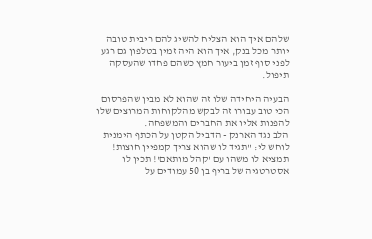שלהם איך הוא הצליח להשיג להם ריבית טובה יותר מכל בנק, איך הוא היה זמין בטלפון גם רגע לפני סוף זמן ביעור חמץ כשהם פחדו שהעסקה תיפול.

הבעיה היחידה שלו זה שהוא לא מבין שהפרסום הכי טוב עבורו זה לבקש מהלקוחות המרוצים שלו להפנות אליו את החברים והמשפחה.
הלב נגד הארנק - הדביל הקטן על הכתף הימנית לוחש לי: "תגיד לו שהוא צריך קמפיין חוצות! תמציא לו משהו עם 'קהל מותאם'! תכין לו אסטרטגיה של בריף בן 50 עמודים על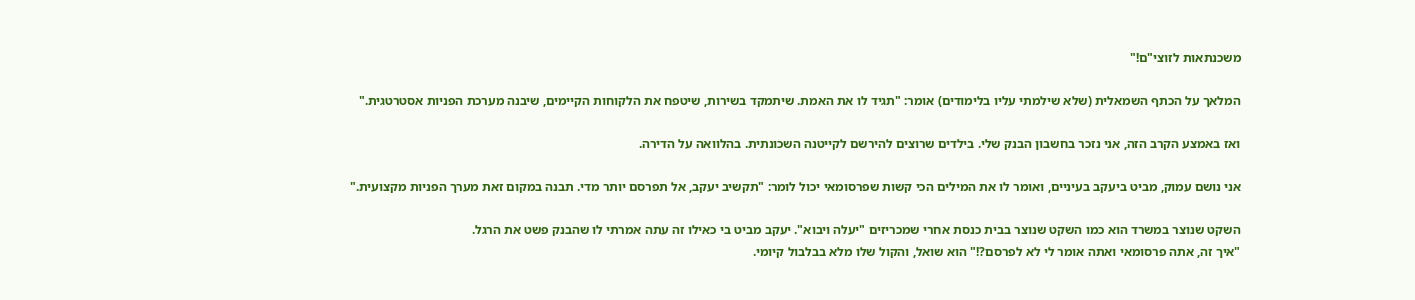משכנתאות לזוצי"ם!"

המלאך על הכתף השמאלית (שלא שילמתי עליו בלימודים) אומר: "תגיד לו את האמת. שיתמקד בשירות, שיטפח את הלקוחות הקיימים, שיבנה מערכת הפניות אסטרטגית."

ואז באמצע הקרב הזה, אני נזכר בחשבון הבנק שלי. בילדים שרוצים להירשם לקייטנה השכונתית. בהלוואה על הדירה.

אני נושם עמוק, מביט ביעקב בעיניים, ואומר לו את המילים הכי קשות שפרסומאי יכול לומר: "תקשיב יעקב, אל תפרסם יותר מדי. תבנה במקום זאת מערך הפניות מקצועית."

השקט שנוצר במשרד הוא כמו השקט שנוצר בבית כנסת אחרי שמכריזים "יעלה ויבוא". יעקב מביט בי כאילו זה עתה אמרתי לו שהבנק פשט את הרגל.
"איך זה, אתה פרסומאי ואתה אומר לי לא לפרסם?!" הוא שואל, והקול שלו מלא בבלבול קיומי.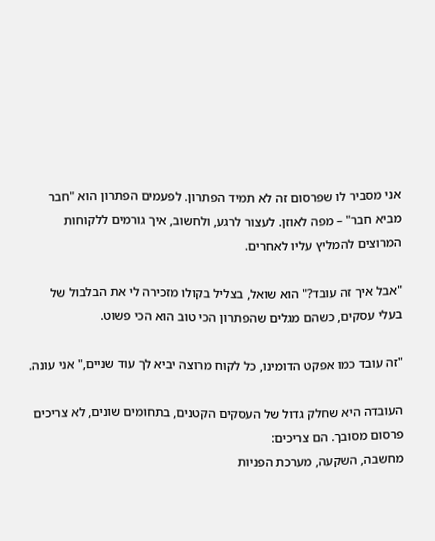אני מסביר לו שפרסום זה לא תמיד הפתרון. לפעמים הפתרון הוא "חבר מביא חבר" – מפה לאוזן. לעצור לרגע, ולחשוב, איך גורמים ללקוחות המרוצים להמליץ עליו לאחרים.

"אבל איך זה עובד?" הוא שואל, בצליל בקולו מזכירה לי את הבלבול של בעלי עסקים, כשהם מגלים שהפתרון הכי טוב הוא הכי פשוט.

"זה עובד כמו אפקט הדומינו, כל לקוח מרוצה יביא לך עוד שניים," אני עונה.

העובדה היא שחלק גדול של העסקים הקטנים, בתחומים שונים, לא צריכים פרסום מסובך. הם צריכים:
מחשבה, השקעה, מערכת הפניות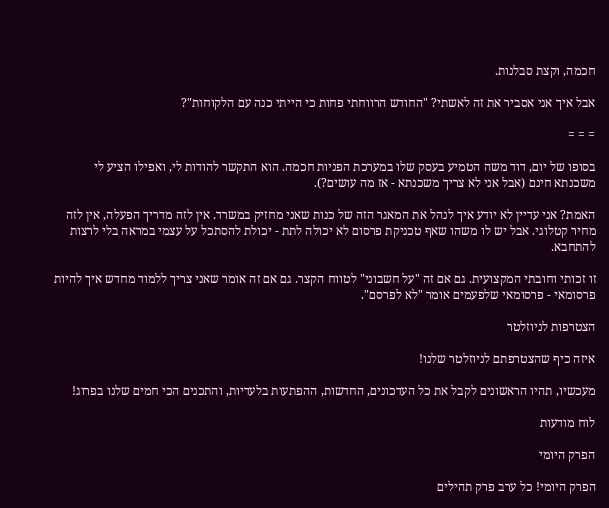חכמה, וקצת סבלנות.

אבל איך אני אסביר את זה לאשתי? "החודש הרווחתי פחות כי הייתי כנה עם הלקוחות"?

= = =

בסופו של יום, דוד משה הטמיע בעסק שלו במערכת הפניות חכמה. הוא התקשר להודות לי, ואפילו הציע לי משכנתא חינם (אבל אני לא צריך משכנתא - אז מה עושים?).

האמת? אני עדיין לא יודע איך לנהל את המאגר הזה של כנות שאני מחזיק במשרד. אין לזה מדריך הפעלה, אין לזה מחיר קטלוגי. אבל יש לו משהו שאף טכניקת פרסום לא יכולה לתת - יכולת להסתכל על עצמי במראה בלי לרצות להתחבא.

זו זכותי וחובתי המקצועית. גם אם זה "על חשבוני" לטווח הקצר. גם אם זה אומר שאני צריך ללמוד מחדש איך להיות פרסומאי - פרסומאי שלפעמים אומר "לא לפרסם".

הצטרפות לניוזלטר

איזה כיף שהצטרפתם לניוזלטר שלנו!

מעכשיו, תהיו הראשונים לקבל את כל העדכונים, החדשות, ההפתעות בלעדיות, והתכנים הכי חמים שלנו בפרוג!

לוח מודעות

הפרק היומי

הפרק היומי! כל ערב פרק תהילים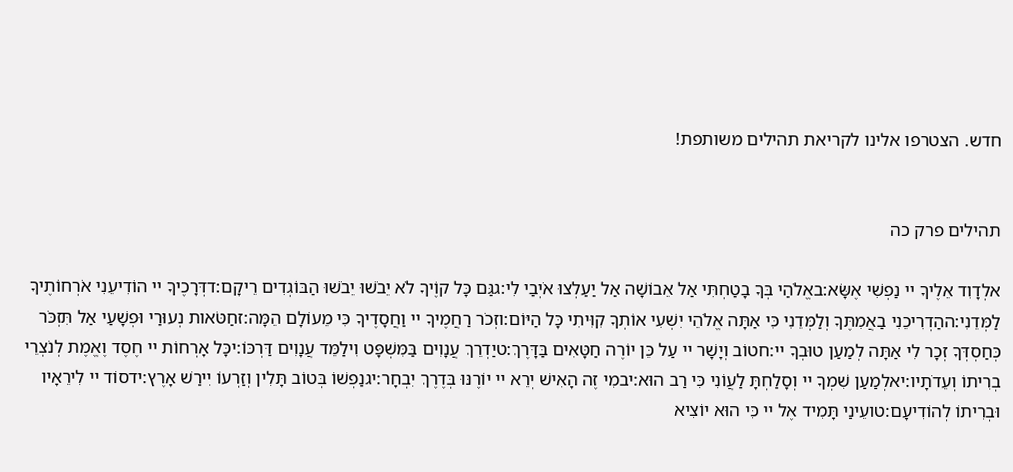חדש. הצטרפו אלינו לקריאת תהילים משותפת!


תהילים פרק כה

אלְדָוִד אֵלֶיךָ יי נַפְשִׁי אֶשָּׂא:באֱלֹהַי בְּךָ בָטַחְתִּי אַל אֵבוֹשָׁה אַל יַעַלְצוּ אֹיְבַי לִי:גגַּם כָּל קוֶֹיךָ לֹא יֵבֹשׁוּ יֵבֹשׁוּ הַבּוֹגְדִים רֵיקָם:דדְּרָכֶיךָ יי הוֹדִיעֵנִי אֹרְחוֹתֶיךָ לַמְּדֵנִי:ההַדְרִיכֵנִי בַאֲמִתֶּךָ וְלַמְּדֵנִי כִּי אַתָּה אֱלֹהֵי יִשְׁעִי אוֹתְךָ קִוִּיתִי כָּל הַיּוֹם:וזְכֹר רַחֲמֶיךָ יי וַחֲסָדֶיךָ כִּי מֵעוֹלָם הֵמָּה:זחַטֹּאות נְעוּרַי וּפְשָׁעַי אַל תִּזְכֹּר כְּחַסְדְּךָ זְכָר לִי אַתָּה לְמַעַן טוּבְךָ יי:חטוֹב וְיָשָׁר יי עַל כֵּן יוֹרֶה חַטָּאִים בַּדָּרֶךְ:טיַדְרֵךְ עֲנָוִים בַּמִּשְׁפָּט וִילַמֵּד עֲנָוִים דַּרְכּוֹ:יכָּל אָרְחוֹת יי חֶסֶד וֶאֱמֶת לְנֹצְרֵי בְרִיתוֹ וְעֵדֹתָיו:יאלְמַעַן שִׁמְךָ יי וְסָלַחְתָּ לַעֲוֹנִי כִּי רַב הוּא:יבמִי זֶה הָאִישׁ יְרֵא יי יוֹרֶנּוּ בְּדֶרֶךְ יִבְחָר:יגנַפְשׁוֹ בְּטוֹב תָּלִין וְזַרְעוֹ יִירַשׁ אָרֶץ:ידסוֹד יי לִירֵאָיו וּבְרִיתוֹ לְהוֹדִיעָם:טועֵינַי תָּמִיד אֶל יי כִּי הוּא יוֹצִיא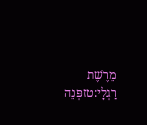מֵרֶשֶׁת רַגְלָי:טזפְּנֵה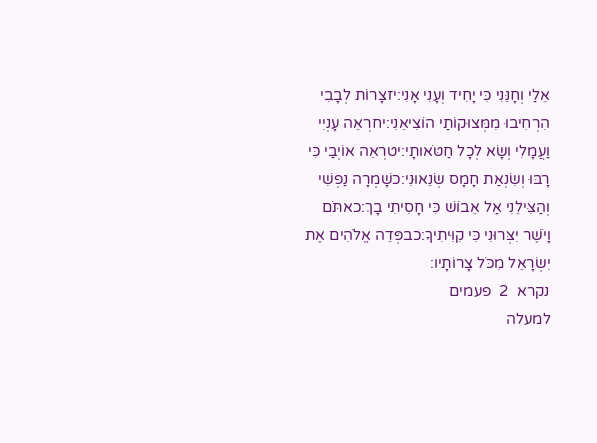אֵלַי וְחָנֵּנִי כִּי יָחִיד וְעָנִי אָנִי:יזצָרוֹת לְבָבִי הִרְחִיבוּ מִמְּצוּקוֹתַי הוֹצִיאֵנִי:יחרְאֵה עָנְיִי וַעֲמָלִי וְשָׂא לְכָל חַטֹּאותָי:יטרְאֵה אוֹיְבַי כִּי רָבּוּ וְשִׂנְאַת חָמָס שְׂנֵאוּנִי:כשָׁמְרָה נַפְשִׁי וְהַצִּילֵנִי אַל אֵבוֹשׁ כִּי חָסִיתִי בָךְ:כאתֹּם וָיֹשֶׁר יִצְּרוּנִי כִּי קִוִּיתִיךָ:כבפְּדֵה אֱלֹהִים אֶת יִשְׂרָאֵל מִכֹּל צָרוֹתָיו:
נקרא  2  פעמים
למעלה